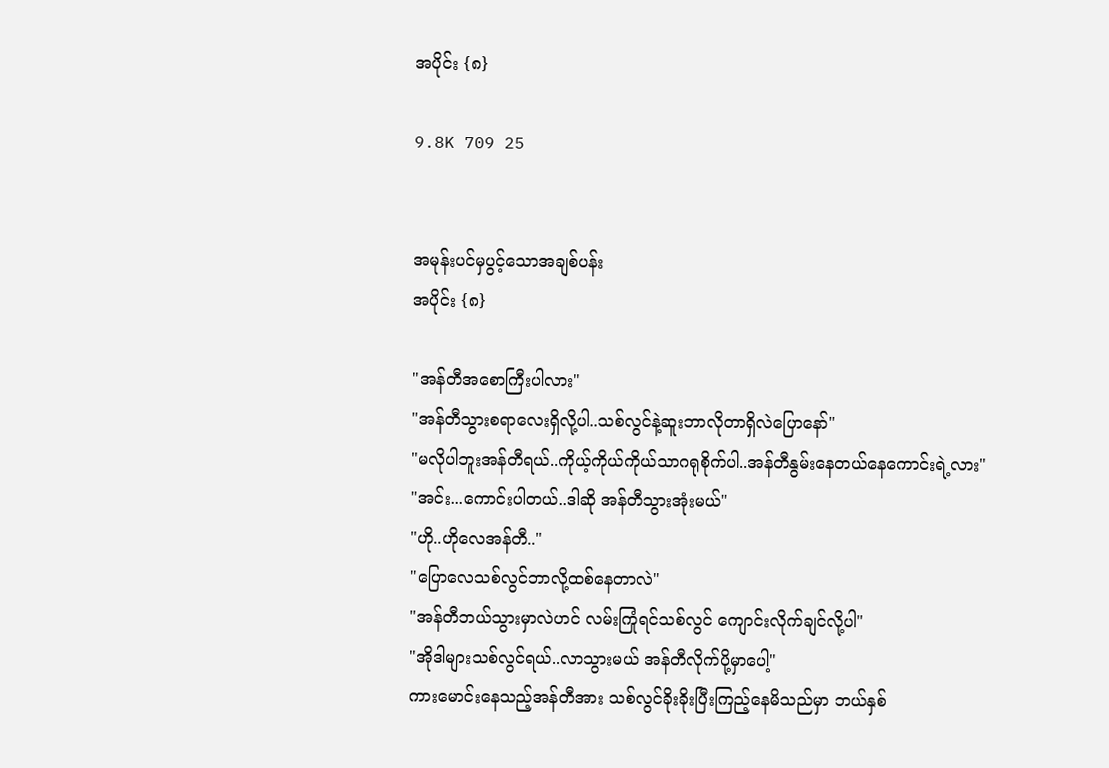အပိုင်း {၈}

9.8K 709 25


အမုန်းပင်မှပွင့်သောအချစ်ပန်း
အပိုင်း {၈}

"အန်တီအစောကြီးပါလား"
"အန်တီသွားစရာလေးရှိလို့ပါ..သစ်လွင်နဲ့ဆူးဘာလိုတာရှိလဲပြောနော်"
"မလိုပါဘူးအန်တီရယ်..ကိုယ့်ကိုယ်ကိုယ်သာဂရုစိုက်ပါ..အန်တီနွမ်းနေတယ်နေကောင်းရဲ့လား"
"အင်း...ကောင်းပါတယ်..ဒါဆို အန်တီသွားအုံးမယ်"
"ဟို..ဟိုလေအန်တီ.."
"ပြောလေသစ်လွင်ဘာလို့ထစ်နေတာလဲ"
"အန်တီဘယ်သွားမှာလဲဟင် လမ်းကြုံရင်သစ်လွင် ကျောင်းလိုက်ချင်လို့ပါ"
"အိုဒါများသစ်လွင်ရယ်..လာသွားမယ် အန်တီလိုက်ပို့မှာပေါ့"
ကားမောင်းနေသည့်အန်တီအား သစ်လွင်ခိုးခိုးပြီးကြည့်နေမိသည်မှာ ဘယ်နှစ်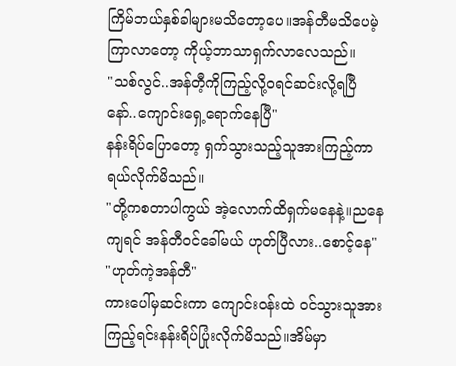ကြိမ်ဘယ်နှစ်ခါများမသိတော့ပေ။အန်တီမသိပေမဲ့ ကြာလာတော့ ကိုယ့်ဘာသာရှက်လာလေသည်။
"သစ်လွင်..အန်တီ့ကိုကြည့်လို့ဝရင်ဆင်းလို့ရပြီနော်..ကျောင်းရှေ့ရောက်နေပြီ"
နန်းရိပ်ပြောတော့ ရှက်သွားသည့်သူအားကြည့်ကာ ရယ်လိုက်မိသည်။
"တို့ကစတာပါကွယ် အဲ့လောက်ထိရှက်မနေနဲ့။ညနေကျရင် အန်တီဝင်ခေါ်မယ် ဟုတ်ပြီလား..စောင့်နေ"
"ဟုတ်ကဲ့အန်တီ"
ကားပေါ်မှဆင်းကာ ကျောင်းဝန်းထဲ ဝင်သွားသူအား ကြည့်ရင်းနန်းရိပ်ပြုံးလိုက်မိသည်။အိမ်မှာ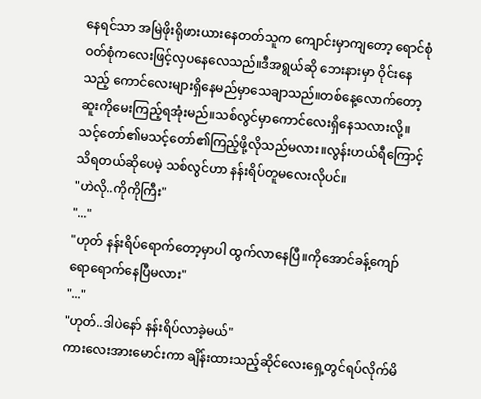နေရင်သာ အမြဲဖိုးရိုဖားယားနေတတ်သူက ကျောင်းမှာကျတော့ ရောင်စုံဝတ်စုံကလေးဖြင့်လှပနေလေသည်။ဒီအရွယ်ဆို ဘေးနားမှာ ဝိုင်းနေသည့် ကောင်လေးများရှိနေမည်မှာသေချာသည်။တစ်နေ့လောက်တော့ ဆူးကိုမေးကြည့်ရအုံးမည်။သစ်လွင်မှာကောင်လေးရှိနေသလားလို့။သင့်တော်၏မသင့်တော်၏ကြည့်ဖို့လိုသည်မလား။လွန်းဟယ်ရီကြောင့်သိရတယ်ဆိုပေမဲ့ သစ်လွင်ဟာ နန်းရိပ်တူမလေးလိုပင်။
"ဟဲလို..ကိုကိုကြီး"
"..."
"ဟုတ် နန်းရိပ်ရောက်တော့မှာပါ ထွက်လာနေပြီ။ကိုအောင်ခန့်ကျော်ရောရောက်နေပြီမလား"
"..."
"ဟုတ်..ဒါပဲနော် နန်းရိပ်လာခဲ့မယ်"
ကားလေးအားမောင်းကာ ချိန်းထားသည့်ဆိုင်လေးရှေ့တွင်ရပ်လိုက်မိ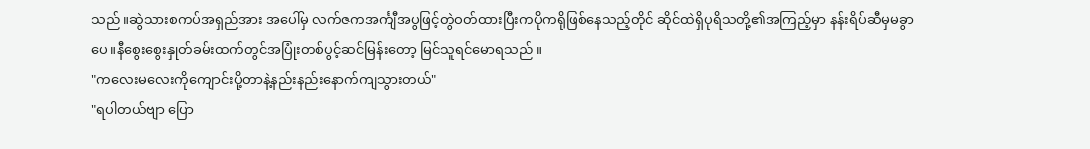သည်။ဆွဲသားစကပ်အရှည်အား အပေါ်မှ လက်ဇကအင်္ကျီအပွဖြင့်တွဲဝတ်ထားပြီးကပိုကရိုဖြစ်နေသည့်တိုင် ဆိုင်ထဲရှိပုရိသတို့၏အကြည့်မှာ နန်းရိပ်ဆီမှမခွာပေ။နီစွေးစွေးနှုတ်ခမ်းထက်တွင်အပြုံးတစ်ပွင့်ဆင်မြန်းတော့ မြင်သူရင်မောရသည်။
"ကလေးမလေးကိုကျောင်းပို့တာနဲ့နည်းနည်းနောက်ကျသွားတယ်"
"ရပါတယ်ဗျာ ပြော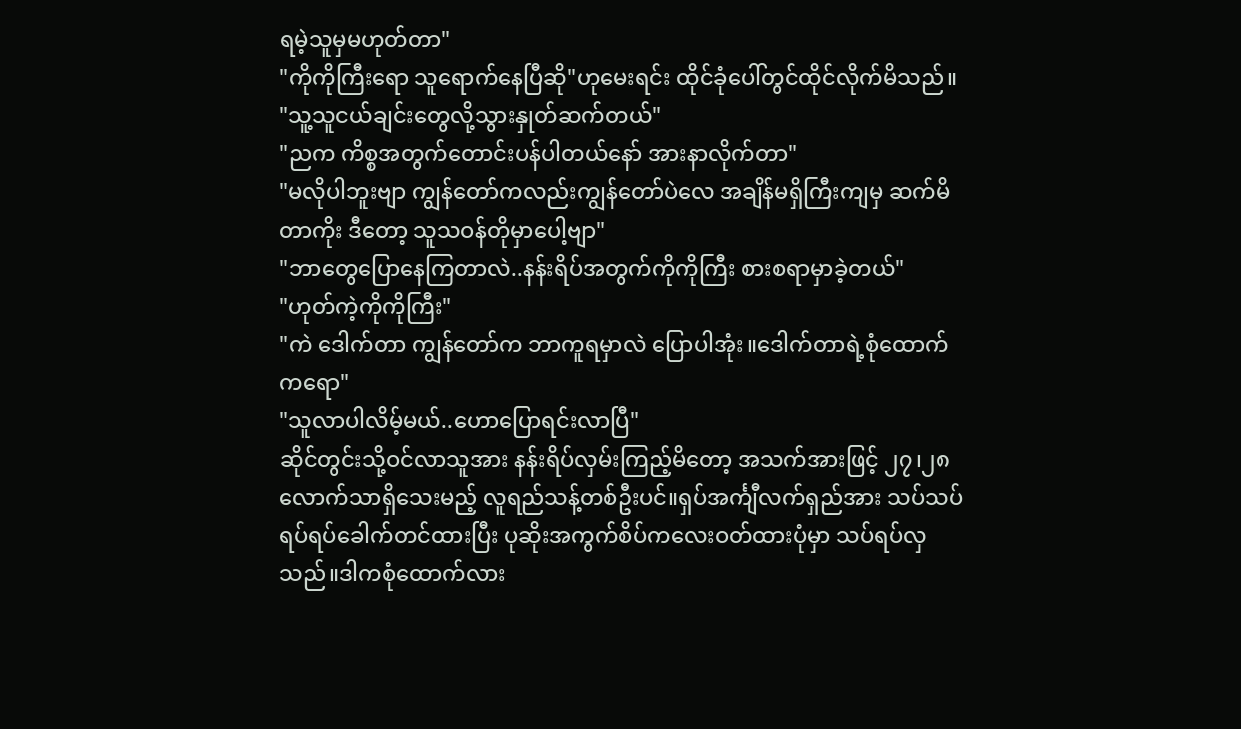ရမဲ့သူမှမဟုတ်တာ"
"ကိုကိုကြီးရော သူရောက်နေပြီဆို"ဟုမေးရင်း ထိုင်ခုံပေါ်တွင်ထိုင်လိုက်မိသည်။
"သူ့သူငယ်ချင်းတွေလို့သွားနှုတ်ဆက်တယ်"
"ညက ကိစ္စအတွက်တောင်းပန်ပါတယ်နော် အားနာလိုက်တာ"
"မလိုပါဘူးဗျာ ကျွန်တော်ကလည်းကျွန်တော်ပဲလေ အချိန်မရှိကြီးကျမှ ဆက်မိတာကိုး ဒီတော့ သူသဝန်တိုမှာပေါ့ဗျာ"
"ဘာတွေပြောနေကြတာလဲ..နန်းရိပ်အတွက်ကိုကိုကြီး စားစရာမှာခဲ့တယ်"
"ဟုတ်ကဲ့ကိုကိုကြီး"
"ကဲ ဒေါက်တာ ကျွန်တော်က ဘာကူရမှာလဲ ပြောပါအုံး။ဒေါက်တာရဲ့စုံထောက်ကရော"
"သူလာပါလိမ့်မယ်..ဟောပြောရင်းလာပြီ"
ဆိုင်တွင်းသို့ဝင်လာသူအား နန်းရိပ်လှမ်းကြည့်မိတော့ အသက်အားဖြင့် ၂၇၊၂၈လောက်သာရှိသေးမည့် လူရည်သန့်တစ်ဦးပင်။ရှပ်အင်္ကျီလက်ရှည်အား သပ်သပ်ရပ်ရပ်ခေါက်တင်ထားပြီး ပုဆိုးအကွက်စိပ်ကလေးဝတ်ထားပုံမှာ သပ်ရပ်လှသည်။ဒါကစုံထောက်လား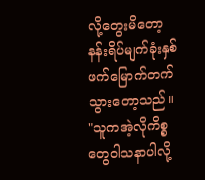လို့တွေးမိတော့ နန်းရိပ်မျက်ခုံးနှစ်ဖက်မြောက်တက်သွားတော့သည်။
"သူကအဲ့လိုကိစ္စတွေဝါသနာပါလို့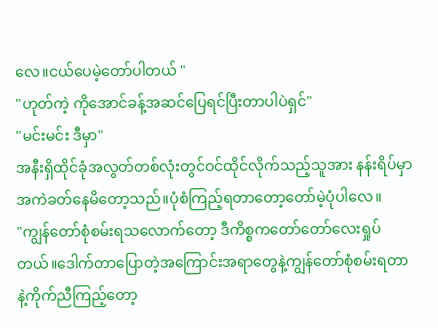လေ။ငယ်ပေမဲ့တော်ပါတယ် "
"ဟုတ်ကဲ့ ကိုအောင်ခန့်အဆင်ပြေရင်ပြီးတာပါပဲရှင်"
"မင်းမင်း ဒီမှာ"
အနီးရှိထိုင်ခုံအလွတ်တစ်လုံးတွင်ဝင်ထိုင်လိုက်သည့်သူအား နန်းရိပ်မှာအကဲခတ်နေမိတော့သည်။ပုံစံကြည့်ရတာတော့တော်မဲ့ပုံပါလေ။
"ကျွန်တော်စုံစမ်းရသလောက်တော့ ဒီကိစ္စကတော်တော်လေးရှုပ်တယ်။ဒေါက်တာပြောတဲ့အကြောင်းအရာတွေနဲ့ကျွန်တော်စုံစမ်းရတာနဲ့ကိုက်ညီကြည့်တော့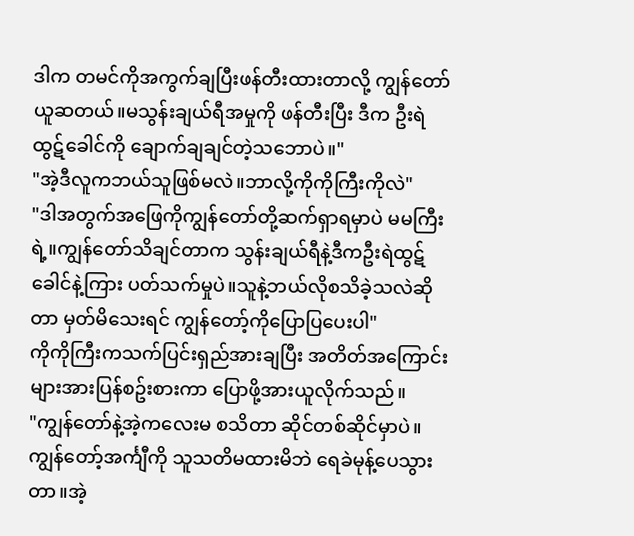ဒါက တမင်ကိုအကွက်ချပြီးဖန်တီးထားတာလို့ ကျွန်တော်ယူဆတယ်။မသွန်းချယ်ရီအမှုကို ဖန်တီးပြီး ဒီက ဦးရဲထွဋ်ခေါင်ကို ချောက်ချချင်တဲ့သဘောပဲ။"
"အဲ့ဒီလူကဘယ်သူဖြစ်မလဲ။ဘာလို့ကိုကိုကြီးကိုလဲ"
"ဒါအတွက်အဖြေကိုကျွန်တော်တို့ဆက်ရှာရမှာပဲ မမကြီးရဲ့။ကျွန်တော်သိချင်တာက သွန်းချယ်ရီနဲ့ဒီကဦးရဲထွဋ်ခေါင်နဲ့ကြား ပတ်သက်မှုပဲ။သူနဲ့ဘယ်လိုစသိခဲ့သလဲဆိုတာ မှတ်မိသေးရင် ကျွန်တော့်ကိုပြောပြပေးပါ"
ကိုကိုကြီးကသက်ပြင်းရှည်အားချပြီး အတိတ်အကြောင်းများအားပြန်စဥ်းစားကာ ပြောဖို့အားယူလိုက်သည်။
"ကျွန်တော်နဲ့အဲ့ကလေးမ စသိတာ ဆိုင်တစ်ဆိုင်မှာပဲ။ကျွန်တော့်အင်္ကျီကို သူသတိမထားမိဘဲ ရေခဲမုန့်ပေသွားတာ။အဲ့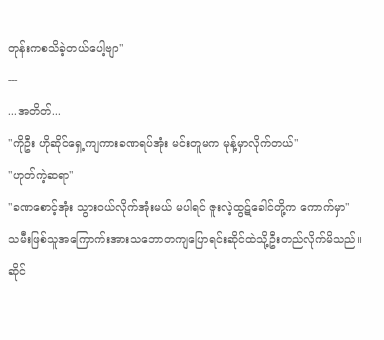တုန်းကစသိခဲ့တယ်ပေါ့ဗျာ"
---
...အတိတ်...
"ကိုဦး ဟိုဆိုင်ရှေ့ကျကားခဏရပ်အုံး မင်းတူမက မုန့်မှာလိုက်တယ်"
"ဟုတ်ကဲ့ဆရာ"
"ခဏစောင့်အုံး သွားဝယ်လိုက်အုံးမယ် မပါရင် ဇူးလဲ့ထွဋ်ခေါင်တို့က ကောက်မှာ"
သမီးဖြစ်သူအကြောက်းအားသဘောတကျပြောရင်းဆိုင်ထဲသို့ဦးတည်လိုက်မိသည်။ဆိုင်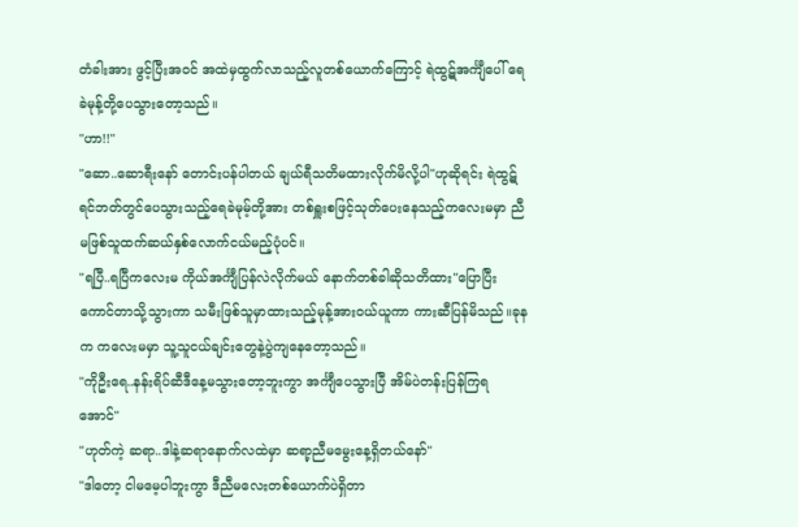တံခါးအား ဖွင့်ပြီးအဝင် အထဲမှထွက်လာသည့်လူတစ်ယောက်ကြောင့် ရဲထွဋ်အင်္ကျီပေါ် ရေခဲမုန့်တို့ပေသွားတော့သည်။
"ဟာ!!"
"ဆော..ဆောရီးနော် တောင်းပန်ပါတယ် ချယ်ရီသတိမထားလိုက်မိလို့ပါ"ဟုဆိုရင်း ရဲထွဋ်ရင်ဘတ်တွင်ပေသွားသည့်ရေခဲမုမ့်တို့အား တစ်ရှူးစဖြင့်သုတ်ပေးနေသည့်ကလေးမမှာ ညီမဖြစ်သူထက်ဆယ်နှစ်လောက်ငယ်မည့်ပုံပင်။
"ရပြီ..ရပြီကလေးမ ကိုယ်အင်္ကျီပြန်လဲလိုက်မယ် နောက်တစ်ခါဆိုသတိထား"ပြောပြီး ကောင်တာသို့သွားကာ သမီးဖြစ်သူမှာထားသည့်မုန့်အားဝယ်ယူကာ ကားဆီပြန်မိသည်။ခုနက ကလေးမမှာ သူ့သူငယ်ချင်းတွေနဲ့ပွဲကျနေတော့သည်။
"ကိုဦးရေ..နန်းရိပ်ဆီဒီနေ့မသွားတော့ဘူးကွာ အင်္ကျီပေသွားပြီ အိမ်ပဲတန်းပြန်ကြရအောင်"
"ဟုတ်ကဲ့ ဆရာ..ဒါနဲ့ဆရာနောက်လထဲမှာ ဆရာ့ညီမမွေးနေ့ရှိတယ်နော်"
"ဒါတော့ ငါမမေ့ပါဘူးကွာ ဒီညီမလေးတစ်ယောက်ပဲရှိတာ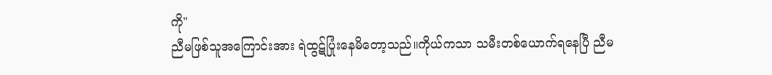ကို"
ညီမဖြစ်သူအကြောင်းအား ရဲထွဋ်ပြုံးနေမိတော့သည်။ကိုယ်ကသာ သမီးတစ်ယောက်ရနေပြီ ညီမ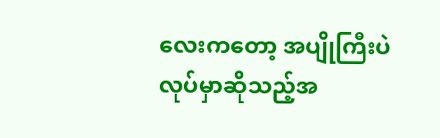လေးကတော့ အပျိုကြီးပဲလုပ်မှာဆိုသည့်အ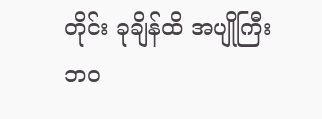တိုင်း ခုချိန်ထိ အပျိုကြီးဘဝ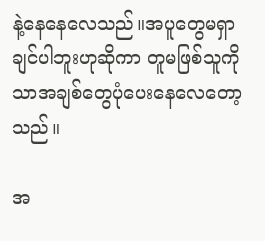နဲ့နေနေလေသည်။အပူတွေမရှာချင်ပါဘူးဟုဆိုကာ တူမဖြစ်သူကိုသာအချစ်တွေပုံပေးနေလေတော့သည်။

အ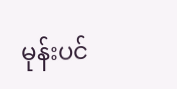မုန်းပင်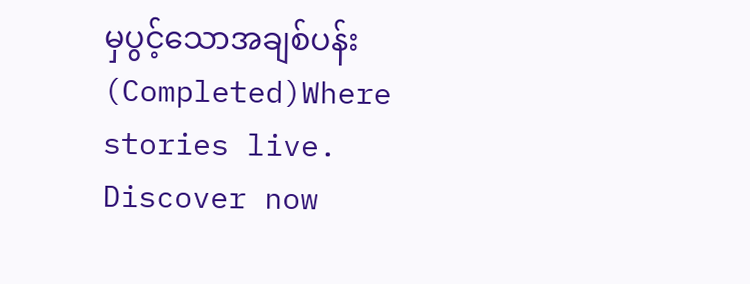မှပွင့်သောအချစ်ပန်း (Completed)Where stories live. Discover now